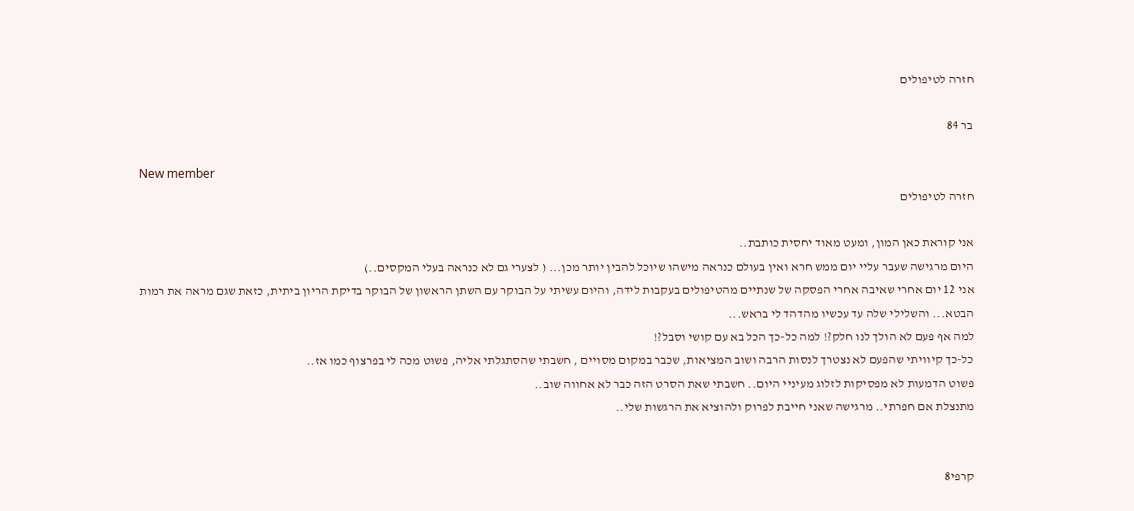חזרה לטיפולים

בר 84

New member
חזרה לטיפולים

אני קוראת כאן המון, ומעט מאוד יחסית כותבת..
היום מרגישה שעבר עליי יום ממש חרא ואין בעולם כנראה מישהו שיוכל להבין יותר מכן... ( לצערי גם לא כנראה בעלי המקסים..)
אני 12 יום אחרי שאיבה אחרי הפסקה של שנתיים מהטיפולים בעקבות לידה, והיום עשיתי על הבוקר עם השתן הראשון של הבוקר בדיקת הריון ביתית, כזאת שגם מראה את רמות הבטא... והשלילי שלה עד עכשיו מהדהד לי בראש...
למה אף פעם לא הולך לנו חלק?! למה כל-כך הכל בא עם קושי וסבל?!
כל-כך קיוויתי שהפעם לא נצטרך לנסות הרבה ושוב המציאות, שכבר במקום מסויים , חשבתי שהסתגלתי אליה, פשוט מכה לי בפרצוף כמו אז..
פשוט הדמעות לא מפסיקות לזלוג מעיניי היום.. חשבתי שאת הסרט הזה כבר לא אחווה שוב..
מתנצלת אם חפרתי.. מרגישה שאני חייבת לפרוק ולהוציא את הרגשות שלי..


קרפי8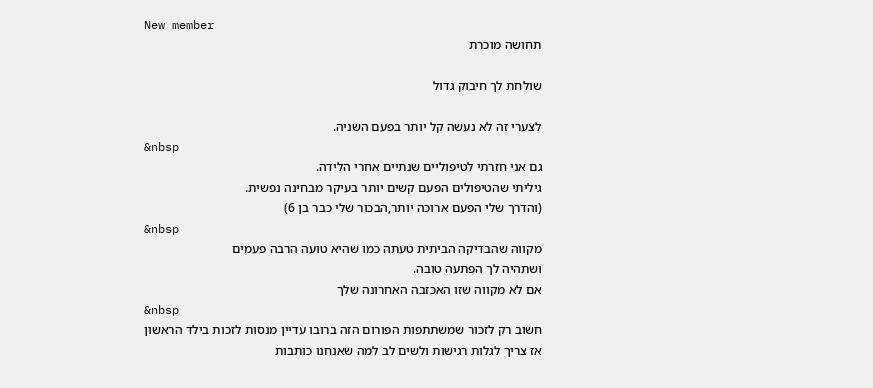New member
תחושה מוכרת

שולחת לך חיבוק גדול

לצערי זה לא נעשה קל יותר בפעם השניה.
&nbsp
גם אני חזרתי לטיפוליים שנתיים אחרי הלידה.
גיליתי שהטיפולים הפעם קשים יותר בעיקר מבחינה נפשית.
(והדרך שלי הפעם ארוכה יותר,הבכור שלי כבר בן 6)
&nbsp
מקווה שהבדיקה הביתית טעתה כמו שהיא טועה הרבה פעמים
ושתהיה לך הפתעה טובה.
אם לא מקווה שזו האכזבה האחרונה שלך
&nbsp
חשוב רק לזכור שמשתתפות הפורום הזה ברובו עדיין מנסות לזכות בילד הראשון
אז צריך לגלות רגישות ולשים לב למה שאנחנו כותבות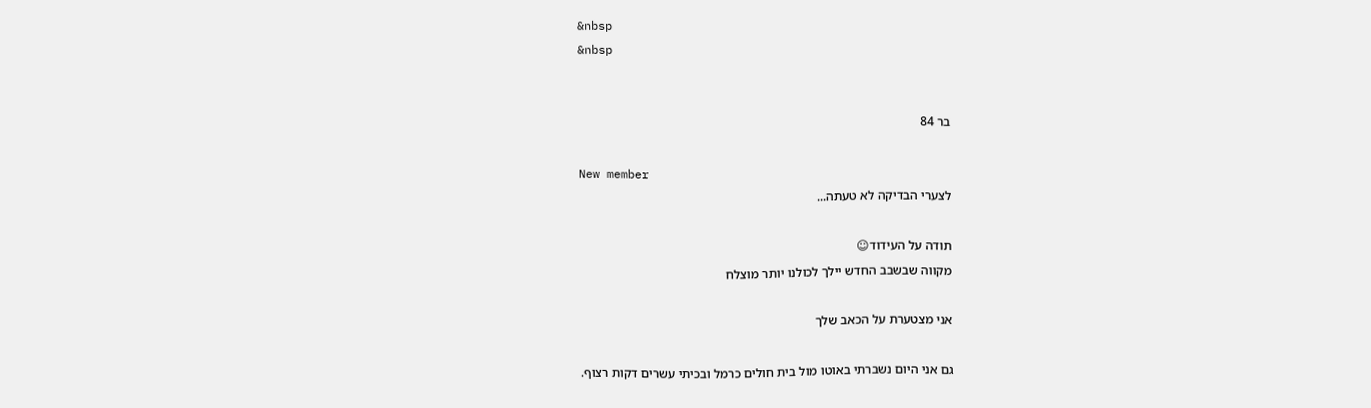&nbsp
&nbsp


בר 84

New member
לצערי הבדיקה לא טעתה...

תודה על העידוד☺
מקווה שבשבב החדש יילך לכולנו יותר מוצלח

אני מצטערת על הכאב שלך

גם אני היום נשברתי באוטו מול בית חולים כרמל ובכיתי עשרים דקות רצוף.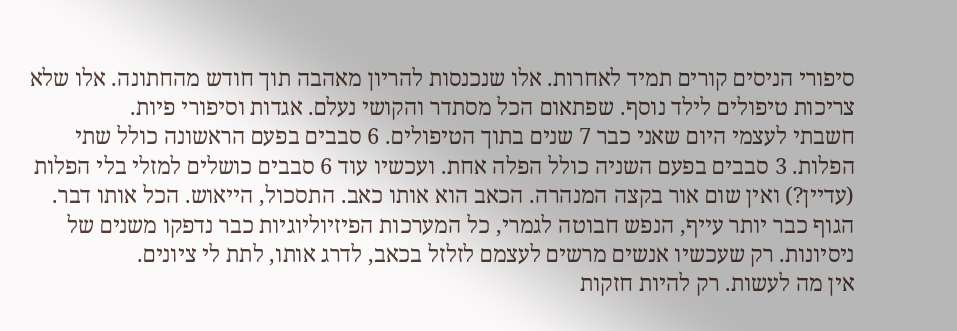סיפורי הניסים קורים תמיד לאחרות. אלו שנכנסות להריון מאהבה תוך חודש מהחתונה. אלו שלא צריכות טיפולים לילד נוסף. שפתאום הכל מסתדר והקושי נעלם. אגדות וסיפורי פיות.
חשבתי לעצמי היום שאני כבר 7 שנים בתוך הטיפולים. 6 סבבים בפעם הראשונה כולל שתי הפלות. 3 סבבים בפעם השניה כולל הפלה אחת. ועכשיו עוד 6 סבבים כושלים למזלי בלי הפלות (עדיין?) ואין שום אור בקצה המנהרה. הכאב הוא אותו כאב. התסכול, הייאוש. הכל אותו דבר. הגוף כבר יותר עייף, הנפש חבוטה לגמרי, כל המערכות הפיזיוליוגיות כבר נדפקו משנים של ניסיונות. רק שעכשיו אנשים מרשים לעצמם לזלזל בכאב, לדרג אותו, לתת לי ציונים.
אין מה לעשות. רק להיות חזקות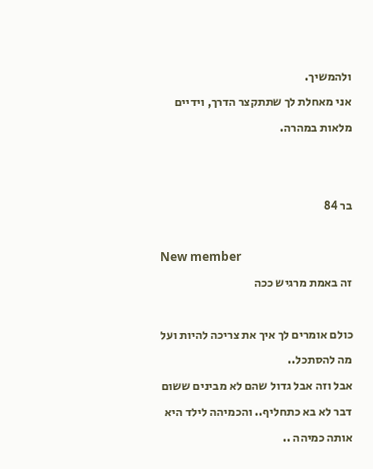ולהמשיך.
אני מאחלת לך שתתקצר הדרך, וידיים מלאות במהרה.


בר 84

New member
זה באמת מרגיש ככה

כולם אומרים לך איך את צריכה להיות ועל מה להסתכל..
אבל וזה אבל גדול שהם לא מבינים ששום דבר לא בא כתחליף.. והכמיהה לילד היא אותה כמיהה ..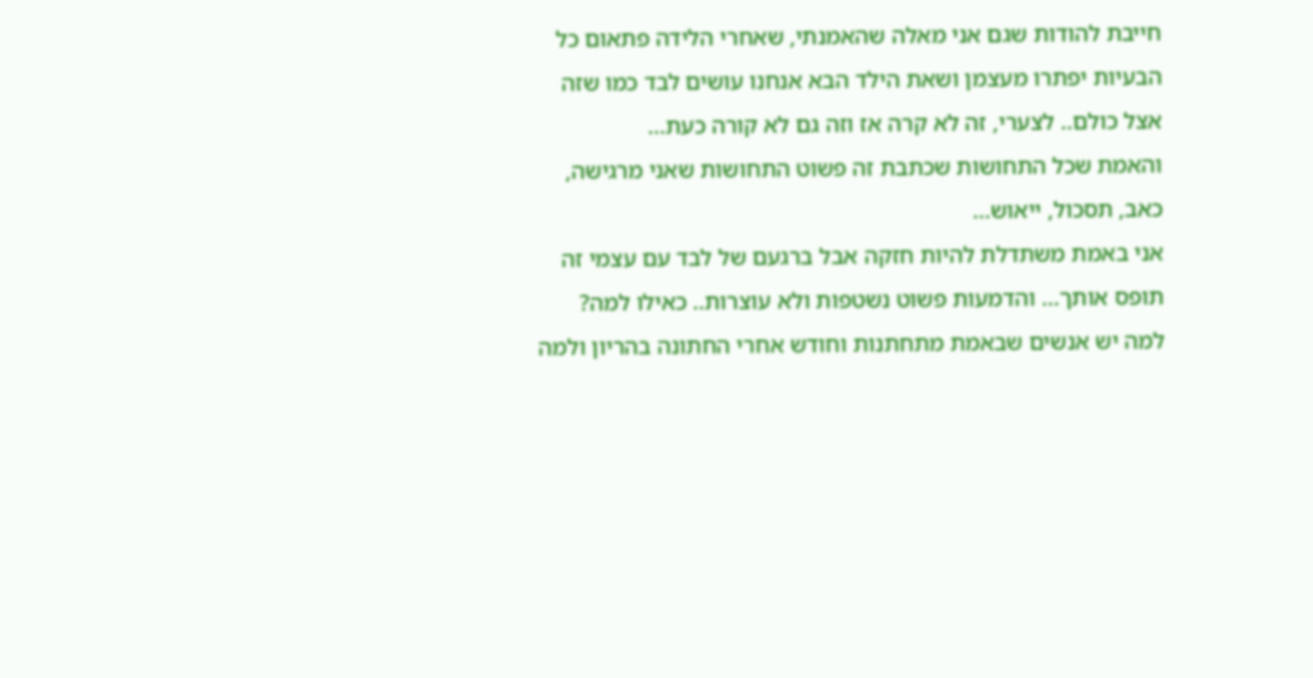חייבת להודות שגם אני מאלה שהאמנתי, שאחרי הלידה פתאום כל הבעיות יפתרו מעצמן ושאת הילד הבא אנחנו עושים לבד כמו שזה אצל כולם.. לצערי, זה לא קרה אז וזה גם לא קורה כעת...
והאמת שכל התחושות שכתבת זה פשוט התחושות שאני מרגישה, כאב, תסכול, ייאוש...
אני באמת משתדלת להיות חזקה אבל ברגעם של לבד עם עצמי זה תופס אותך... והדמעות פשוט נשטפות ולא עוצרות.. כאילו למה? למה יש אנשים שבאמת מתחתנות וחודש אחרי החתונה בהריון ולמה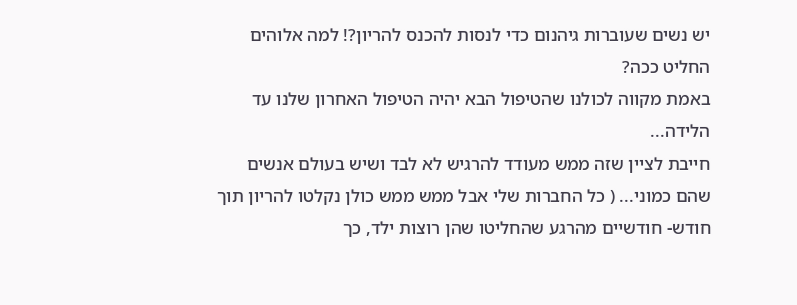יש נשים שעוברות גיהנום כדי לנסות להכנס להריון?! למה אלוהים החליט ככה?
באמת מקווה לכולנו שהטיפול הבא יהיה הטיפול האחרון שלנו עד הלידה...
חייבת לציין שזה ממש מעודד להרגיש לא לבד ושיש בעולם אנשים שהם כמוני... ( כל החברות שלי אבל ממש ממש כולן נקלטו להריון תוך חודש- חודשיים מהרגע שהחליטו שהן רוצות ילד, כך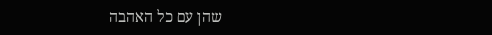שהן עם כל האהבה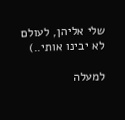שלי אליהן, לעולם לא יבינו אותי..)

למעלה